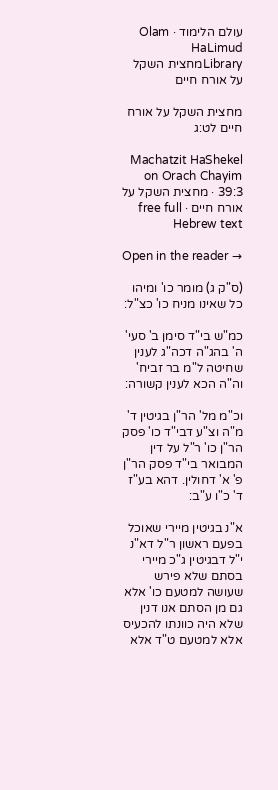עולם הלימוד · Olam HaLimud
Libraryמחצית השקל על אורח חיים

מחצית השקל על אורח חיים לט:ג

Machatzit HaShekel on Orach Chayim 39:3 · מחצית השקל על אורח חיים · free full Hebrew text

Open in the reader →

(ס"ק ג) מומר כו' ומיהו כל שאינו מניח כו' כצ"ל:

כמ"ש בי"ד סימן ב' סעי' ה' בהג"ה דכה"ג לענין שחיטה ל"מ בר זביח' וה"ה הכא לענין קשורה:

וכ"מ מל' הר"ן בגיטין ד' מ"ה וצ"ע דבי"ד כו' פסק הר"ן כו' ר"ל על דין המבואר בי"ד פסק הר"ן פ' א' דחולין. דהא בע"ז ד' כ"ו ע"ב:

א"נ בגיטין מיירי שאוכל בפעם ראשון ר"ל דא"נ י"ל דבגיטין ג"כ מיירי בסתם שלא פירש שעושה למטעם כו' אלא גם מן הסתם אנו דנין שלא היה כוונתו להכעיס אלא למטעם ט"ד אלא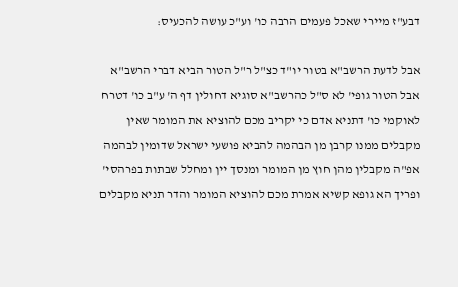דבע"ז מיירי שאכל פעמים הרבה כו' וע"כ עושה להכעיס:

אבל לדעת הרשב"א בטור יו"ד כצ"ל ר"ל הטור הביא דברי הרשב"א אבל הטור גופי' לא ס"ל כהרשב"א סוגיא דחולין דף ה' ע"ב כו' דטרח לאוקמי כו' דתניא אדם כי יקריב מכם להוציא את המומר שאין מקבלים ממנו קרבן מן הבהמה להביא פושעי ישראל שדומין לבהמה אפ"ה מקבלין מהן חוץ מן המומר ומנסך יין ומחלל שבתות בפרהסי' ופריך הא גופא קשיא אמרת מכם להוציא המומר והדר תניא מקבלים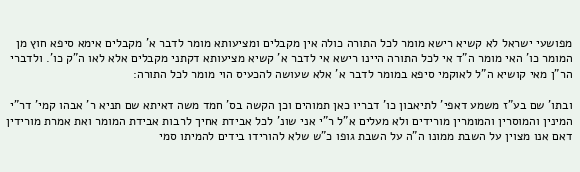מפושעי ישראל לא קשיא רישא מומר לכל התורה כולה אין מקבלים ומציעותא מומר לדבר א' מקבלים אימא סיפא חוץ מן המומר כו' האי מומר ה"ד אי לכל התורה היינו רישא אי לדבר א' קשיא מציעותא דקתני מקבלים אלא לאו ה"ק כו'. ולדברי הר"ן מאי קושיא ה"ל לאוקמי סיפא במומר לדבר א' אלא שעושה להכעיס הוי מומר לכל התורה:

ובתו' שם בע"ז משמע דאפי' לתיאבון כו' דבריו כאן תמוהים וכן הקשה בס' חמד משה דאיתא שם תניא ר' אבהו קמי' דר"י המינין והמוסרין והמומרין מורידים ולא מעלים א"ל ר"י אני שונ' לכל אבידת אחיך לרבות אבידת המומר ואת אמרת מורידין דאם אנו מצוין על השבת ממונו ה"ה על השבת גופו כ"ש שלא להורידו בידים להמיתו סמי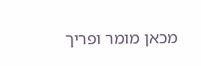מכאן מומר ופריך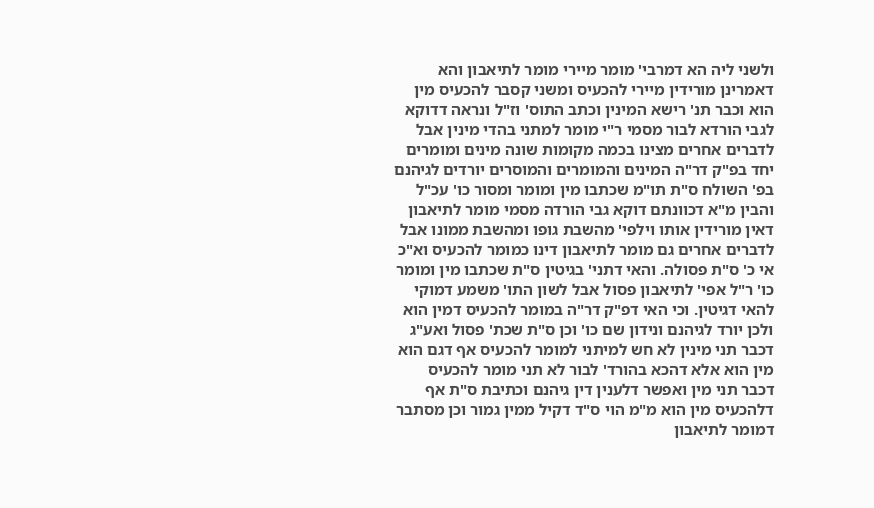ולשני ליה הא דמרבי' מומר מיירי מומר לתיאבון והא דאמרינן מורידין מיירי להכעיס ומשני קסבר להכעיס מין הוא וכבר תנ' רישא המינין וכתב התוס' וז"ל ונראה דדוקא לגבי הורדא לבור מסמי ר"י מומר למתני בהדי מינין אבל לדברים אחרים מצינו בכמה מקומות שונה מינים ומומרים יחד בפ"ק דר"ה המינים והמומרים והמוסרים יורדים לגיהנם בפ' השולח ס"ת תו"מ שכתבו מין ומומר ומסור כו' עכ"ל והבין מ"א דכוונתם דוקא גבי הורדה מסמי מומר לתיאבון דאין מורידין אותו וילפי' מהשבת גופו ומהשבת ממונו אבל לדברים אחרים גם מומר לתיאבון דינו כמומר להכעיס וא"כ אי כ' ס"ת פסולה. והאי דתני' בגיטין ס"ת שכתבו מין ומומר כו' ר"ל אפי' לתיאבון פסול אבל לשון התו' משמע דמוקי להאי דגיטין. וכי האי דפ"ק דר"ה במומר להכעיס דמין הוא ולכן יורד לגיהנם ונידון שם כו' וכן ס"ת שכת' פסול ואע"ג דכבר תני מינין לא חש למיתני למומר להכעיס אף דגם הוא מין הוא אלא דהכא בהורד' לבור לא תני מומר להכעיס דכבר תני מין ואפשר דלענין דין גיהנם וכתיבת ס"ת אף דלהכעיס מין הוא מ"מ הוי ס"ד דקיל ממין גמור וכן מסתבר דמומר לתיאבון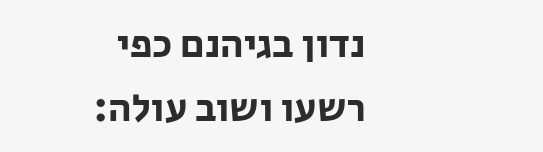נדון בגיהנם כפי רשעו ושוב עולה: